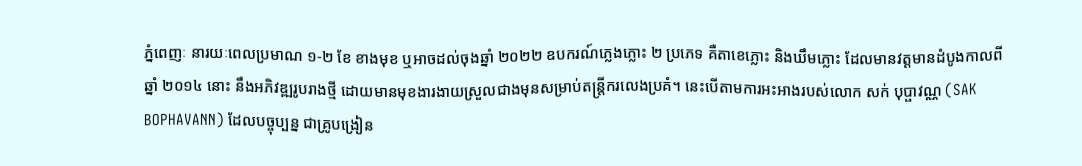ភ្នំពេញៈ នារយៈពេលប្រមាណ ១-២ ខែ ខាងមុខ ឬអាចដល់ចុងឆ្នាំ ២០២២ ឧបករណ៍ភ្លេងភ្លោះ ២ ប្រភេទ គឺតាខេភ្លោះ និងឃឹមភ្លោះ ដែលមានវត្តមានដំបូងកាលពីឆ្នាំ ២០១៤ នោះ នឹងអភិវឌ្ឍរូបរាងថ្មី ដោយមានមុខងារងាយស្រួលជាងមុនសម្រាប់តន្រ្តីករលេងប្រគំ។ នេះបើតាមការអះអាងរបស់លោក សក់ បុប្ផាវណ្ណ (SAK BOPHAVANN) ដែលបច្ចុប្បន្ន ជាគ្រូបង្រៀន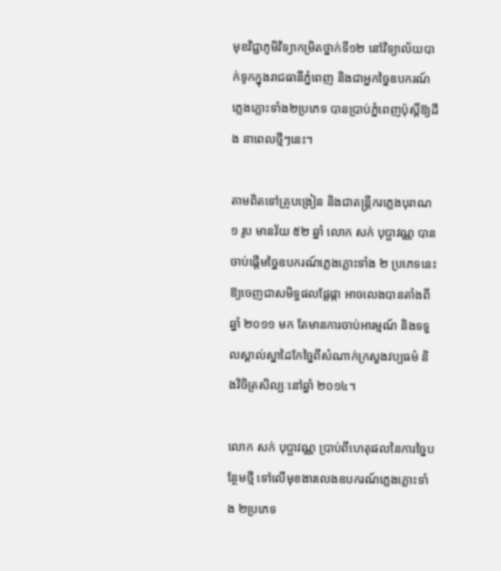មុខវិជ្ជាភូមិវិទ្យាកម្រិតថ្នាក់ទី១២ នៅវិទ្យាល័យបាក់ទូកក្នុងរាជធានីភ្នំពេញ និងជាអ្នកច្នៃឧបករណ៍ភ្លេងភ្លោះទាំង២ប្រភេទ បានប្រាប់ភ្នំពេញប៉ុស្តិ៍ឱ្យដឹង នាពេលថ្មីៗនេះ។

តាមពិតទៅគ្រូបង្រៀន និងជាតន្ត្រីករភ្លេងបុរាណ ១ រូប មានវ័យ ៥២ ឆ្នាំ លោក សក់ បុប្ផាវណ្ណ បានចាប់ផ្តើមច្នៃឧបករណ៍ភ្លេងភ្លោះទាំង ២ ប្រភេទនេះ ឱ្យចេញជាសមិទ្ធផលផ្លែផ្កា អាចលេងបានតាំងពីឆ្នាំ ២០១១ មក តែមានការចាប់អារម្មណ៍ និងទទួលស្គាល់ស្នាដៃកែច្នៃពីសំណាក់ក្រសួងវប្បធម៌ និងវិចិត្រសិល្បៈនៅឆ្នាំ ២០១៤។

លោក សក់ បុប្ផាវណ្ណ ប្រាប់ពីហេតុផលនៃការច្នៃបន្ថែមថ្មី ទៅលើមុខងារលេងឧបករណ៍ភ្លេងភ្លោះទាំង ២ប្រភេទ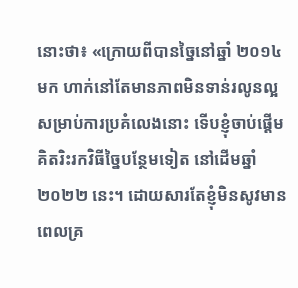នោះថា៖ «ក្រោយពីបានច្នៃនៅឆ្នាំ ២០១៤ មក ហាក់នៅតែមានភាពមិនទាន់រលូនល្អ សម្រាប់ការប្រគំលេងនោះ ទើបខ្ញុំចាប់ផ្តើមគិតរិះរកវិធីច្នៃបន្ថែមទៀត នៅដើមឆ្នាំ ២០២២ នេះ។ ដោយសារតែខ្ញុំមិនសូវមានពេលគ្រ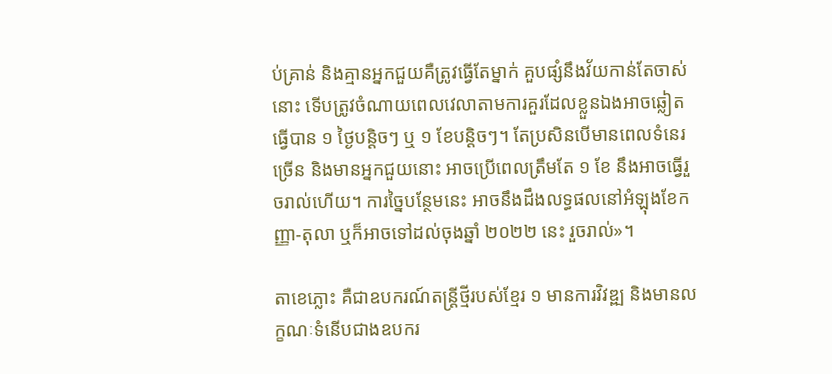ប់គ្រាន់ និងគ្មានអ្នកជួយគឺត្រូវធ្វើតែម្នាក់ គួបផ្សំនឹងវ័យកាន់តែចាស់នោះ ទើបត្រូវចំណាយពេលវេលាតាមការគួរដែលខ្លួនឯងអាចឆ្លៀតធ្វើបាន ១ ថ្ងៃបន្តិចៗ ឬ ១ ខែបន្តិចៗ។ តែប្រសិនបើមានពេលទំនេរច្រើន និងមានអ្នកជួយនោះ អាចប្រើពេលត្រឹមតែ ១ ខែ នឹងអាចធ្វើរួចរាល់ហើយ។ ការច្នៃបន្ថែមនេះ អាចនឹងដឹងលទ្ធផលនៅអំឡុងខែកញ្ញា-តុលា ឬក៏អាចទៅដល់ចុងឆ្នាំ ២០២២ នេះ រួចរាល់»។

តាខេភ្លោះ គឺជាឧបករណ៍តន្ដ្រីថ្មីរបស់ខ្មែរ ១ មានការវិវឌ្ឍ និងមានលក្ខណៈទំនើបជាងឧបករ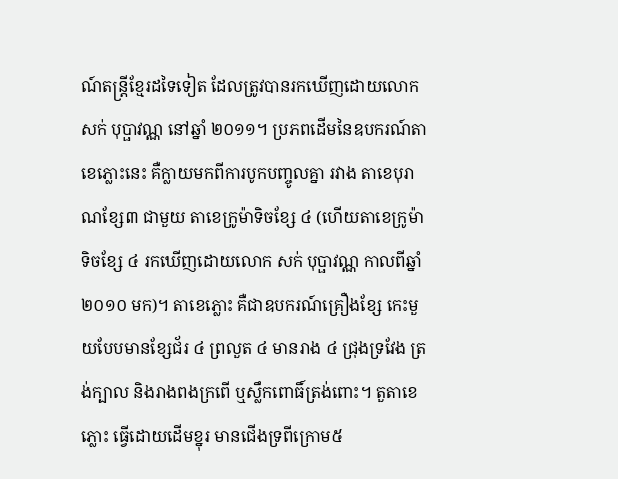ណ៍តន្ត្រីខ្មែរដទៃទៀត ដែលត្រូវបានរកឃើញដោយលោក សក់ បុប្ផាវណ្ណ នៅឆ្នាំ ២០១១។ ប្រភពដើមនៃឧបករណ៍តាខេភ្លោះនេះ គឺក្លាយមកពីការបូកបញ្ចូលគ្នា រវាង តាខេបុរាណខ្សែ៣ ជាមួយ តាខេក្រូម៉ាទិចខ្សែ ៤ (ហើយតាខេក្រូម៉ាទិចខ្សែ ៤ រកឃើញដោយលោក សក់ បុប្ផាវណ្ណ កាលពីឆ្នាំ ២០១០ មក)។ តាខេភ្លោះ គឺជាឧបករណ៍គ្រឿងខ្សែ កេះមួយបែបមានខ្សែជ័រ ៤ ព្រលួត ៤ មានរាង ៤ ជ្រុងទ្រវែង ត្រង់ក្បាល និងរាងពងក្រពើ ឬស្លឹកពោធិ៍ត្រង់ពោះ។ តួតាខេភ្លោះ ធ្វើដោយដើមខ្នុរ មានជើងទ្រពីក្រោម៥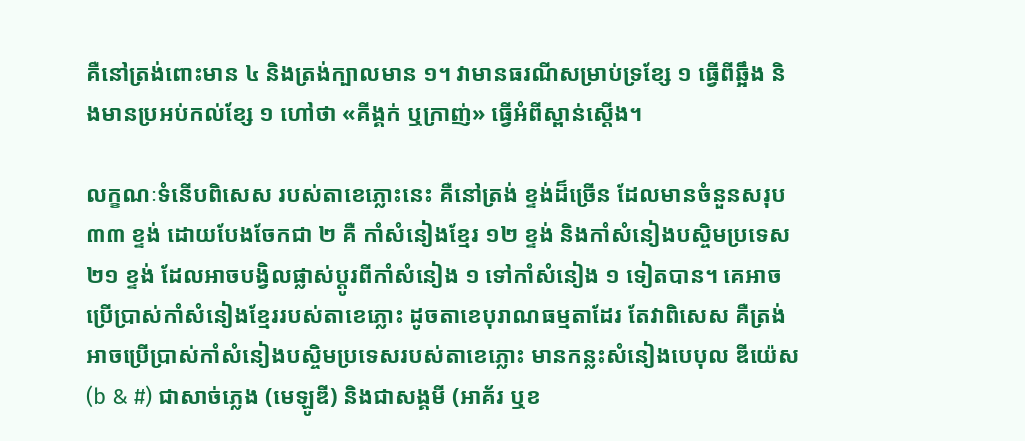គឺនៅត្រង់ពោះមាន ៤ និងត្រង់ក្បាលមាន ១។ វាមានធរណីសម្រាប់ទ្រខ្សែ ១ ធ្វើពីឆ្អឹង និងមានប្រអប់កល់ខ្សែ ១ ហៅថា «គីង្គក់ ឬក្រាញ់» ធ្វើអំពីស្ពាន់ស្ដើង។

លក្ខណៈទំនើបពិសេស របស់តាខេភ្លោះនេះ គឺនៅត្រង់ ខ្ទង់ដ៏ច្រើន ដែលមានចំនួនសរុប ៣៣ ខ្ទង់ ដោយបែងចែកជា ២ គឺ កាំសំនៀងខ្មែរ ១២ ខ្ទង់ និងកាំសំនៀងបស្ចិមប្រទេស ២១ ខ្ទង់ ដែលអាចបង្វិលផ្លាស់ប្ដូរពីកាំសំនៀង ១ ទៅកាំសំនៀង ១ ទៀតបាន។ គេអាចប្រើប្រាស់កាំសំនៀងខ្មែររបស់តាខេភ្លោះ ដូចតាខេបុរាណធម្មតាដែរ តែវាពិសេស គឺត្រង់អាចប្រើប្រាស់កាំសំនៀងបស្ចិមប្រទេសរបស់តាខេភ្លោះ មានកន្លះសំនៀងបេបុល ឌីយ៉េស (b & #) ជាសាច់ភ្លេង (មេឡូឌី) និងជាសង្គមី (អាគ័រ ឬខ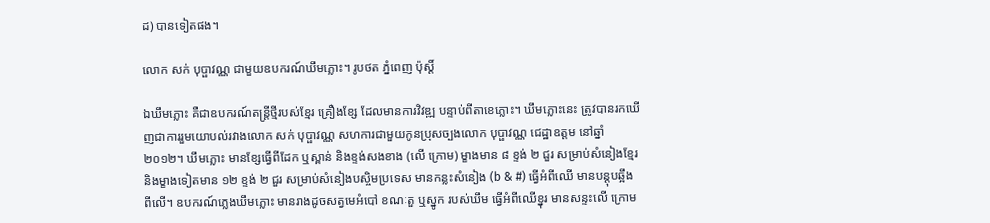ដ) បានទៀតផង។

លោក សក់ បុប្ផាវណ្ណ ជាមួយឧបករណ៍ឃឹមភ្លោះ។ រូបថត ភ្នំពេញ ប៉ុស្តិ៍

ឯឃឹមភ្លោះ គឺជាឧបករណ៍តន្ត្រីថ្មីរបស់ខ្មែរ គ្រឿងខ្សែ ដែលមានការវិវឌ្ឍ បន្ទាប់ពីតាខេភ្លោះ។ ឃឹមភ្លោះនេះ ត្រូវបានរកឃើញជាការរួមយោបល់រវាងលោក សក់ បុប្ផាវណ្ណ សហការជាមួយកូនប្រុសច្បងលោក បុប្ផាវណ្ណ ជេដ្ឋាឧត្ដម នៅឆ្នាំ ២០១២។ ឃឹមភ្លោះ មានខ្សែធ្វើពីដែក ឬស្ពាន់ និងខ្ទង់សងខាង (លើ ក្រោម) ម្ខាងមាន ៨ ខ្ទង់ ២ ជួរ សម្រាប់សំនៀងខ្មែរ និងម្ខាងទៀតមាន ១២ ខ្ទង់ ២ ជួរ សម្រាប់សំនៀងបស្ចិមប្រទេស មានកន្លះសំនៀង (b & #) ធ្វើអំពីឈើ មានបន្តុបឆ្អឹងពីលើ។ ឧបករណ៍ភ្លេងឃឹមភ្លោះ មានរាងដូចសត្វមេអំបៅ ខណៈតួ ឬស្នូក របស់ឃឹម ធ្វើអំពីឈើខ្នុរ មានសន្ទះលើ ក្រោម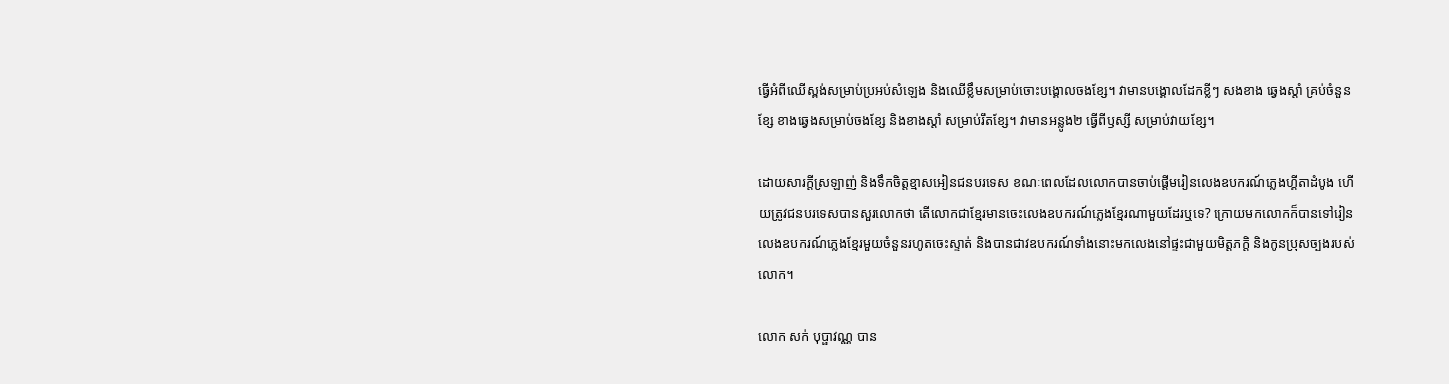ធ្វើអំពីឈើស្ពង់សម្រាប់ប្រអប់សំឡេង និងឈើខ្លឹមសម្រាប់ចោះបង្គោលចងខ្សែ។ វាមានបង្គោលដែកខ្លីៗ សងខាង ឆ្វេងស្តាំ គ្រប់ចំនួនខ្សែ ខាងឆ្វេងសម្រាប់ចងខ្សែ និងខាងស្ដាំ សម្រាប់រឹតខ្សែ។ វាមានអន្លូង២ ធ្វើពីឫស្សី សម្រាប់វាយខ្សែ។

ដោយសារក្តីស្រឡាញ់ និងទឹកចិត្តខ្មាសអៀនជនបរទេស ខណៈពេលដែលលោកបានចាប់ផ្តើមរៀនលេងឧបករណ៍ភ្លេងហ្គីតាដំបូង ហើយត្រូវជនបរទេសបានសួរលោកថា តើលោកជាខ្មែរមានចេះលេងឧបករណ៍ភ្លេងខ្មែរណាមួយដែរឬទេ? ក្រោយមកលោកក៏បានទៅរៀនលេងឧបករណ៍ភ្លេងខ្មែរមួយចំនួនរហូតចេះស្ទាត់ និងបានជាវឧបករណ៍ទាំងនោះមកលេងនៅផ្ទះជាមួយមិត្តភក្តិ និងកូនប្រុសច្បងរបស់លោក។

លោក សក់ បុប្ផាវណ្ណ បាន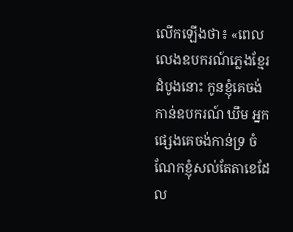លើកឡើងថា៖ «ពេលលេងឧបករណ៍ភ្លេងខ្មែរដំបូងនោះ កូនខ្ញុំគេចង់កាន់ឧបករណ៍ ឃឹម អ្នកផ្សេងគេចង់កាន់ទ្រ ចំណែកខ្ញុំសល់តែតាខេដែល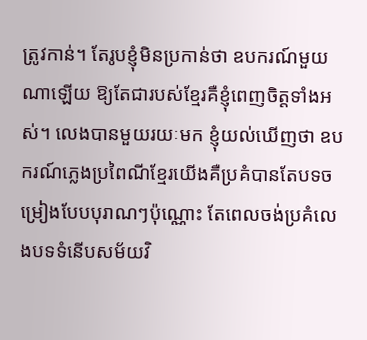ត្រូវកាន់។ តែរូបខ្ញុំមិនប្រកាន់ថា ឧបករណ៍មួយណាឡើយ ឱ្យតែជារបស់ខ្មែរគឺខ្ញុំពេញចិត្តទាំងអស់។ លេងបានមួយរយៈមក ខ្ញុំយល់ឃើញថា ឧបករណ៍ភ្លេងប្រពៃណីខ្មែរយើងគឺប្រគំបានតែបទចម្រៀងបែបបុរាណៗប៉ុណ្ណោះ តែពេលចង់ប្រគំលេងបទទំនើបសម័យវិ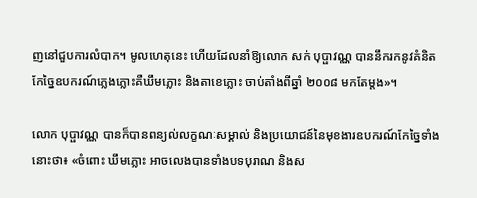ញនៅជួបការលំបាក។ មូលហេតុនេះ ហើយដែលនាំឱ្យលោក សក់ បុប្ផាវណ្ណ បាននឹករកនូវគំនិតកែច្នៃឧបករណ៍ភ្លេងភ្លោះគឺឃឹមភ្លោះ និងតាខេភ្លោះ ចាប់តាំងពីឆ្នាំ ២០០៨ មកតែម្តង»។

លោក បុប្ផាវណ្ណ បានក៏បានពន្យល់លក្ខណៈសម្គាល់ និងប្រយោជន៍នៃមុខងារឧបករណ៍កែច្នៃទាំងនោះថា៖ «ចំពោះ ឃឹមភ្លោះ អាចលេងបានទាំងបទបុរាណ និងស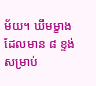ម័យ។ ឃឹមម្ខាងដែលមាន ៨ ខ្ទង់ សម្រាប់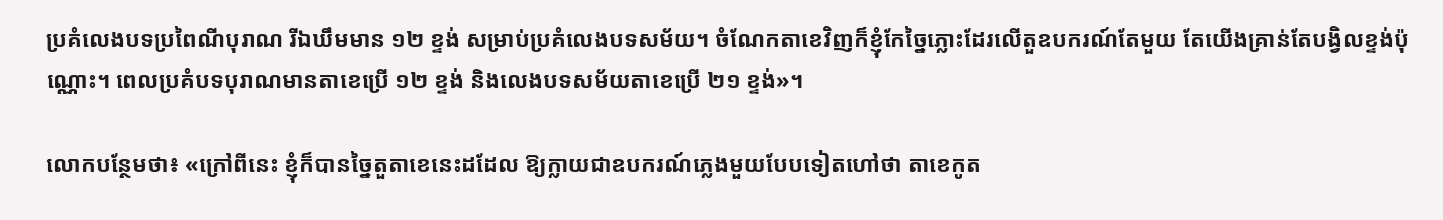ប្រគំលេងបទប្រពៃណីបុរាណ រីឯឃឹមមាន ១២ ខ្ទង់ សម្រាប់ប្រគំលេងបទសម័យ។ ចំណែកតាខេវិញក៏ខ្ញុំកែច្នៃភ្លោះដែរលើតួឧបករណ៍តែមួយ តែយើងគ្រាន់តែបង្វិលខ្ទង់ប៉ុណ្ណោះ។ ពេលប្រគំបទបុរាណមានតាខេប្រើ ១២ ខ្ទង់ និងលេងបទសម័យតាខេប្រើ ២១ ខ្ទង់»។

លោកបន្ថែមថា៖ «ក្រៅពីនេះ ខ្ញុំក៏បានច្នៃតួតាខេនេះដដែល ឱ្យក្លាយជាឧបករណ៍ភ្លេងមួយបែបទៀតហៅថា តាខេកូត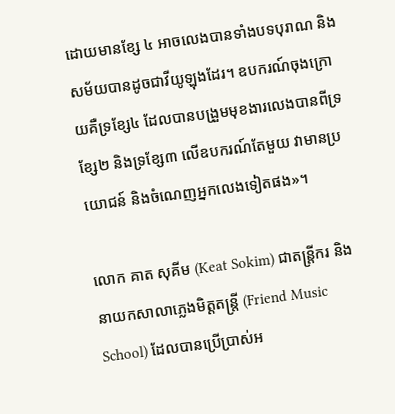ដោយមានខ្សែ ៤ អាចលេងបានទាំងបទបុរាណ និងសម័យបានដូចជាវីយូឡុងដែរ។ ឧបករណ៍ចុងក្រោយគឺទ្រខ្សែ៤ ដែលបានបង្រួមមុខងារលេងបានពីទ្រខ្សែ២ និងទ្រខ្សែ៣ លើឧបករណ៍តែមួយ វាមានប្រយោជន៍ និងចំណេញអ្នកលេងទៀតផង»។

លោក គាត សុគីម (Keat Sokim) ជាតន្រ្តីករ និងនាយកសាលាភ្លេងមិត្តតន្ត្រី (Friend Music School) ដែលបានប្រើប្រាស់អ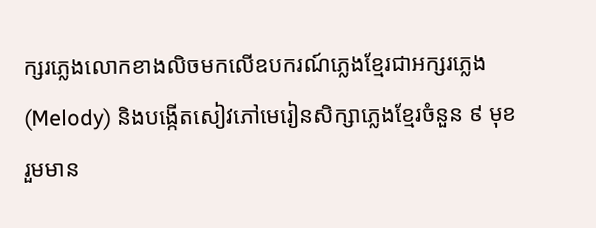ក្សរភ្លេងលោកខាងលិចមកលើឧបករណ៍ភ្លេងខ្មែរជាអក្សរភ្លេង (Melody) និងបង្កើតសៀវភៅមេរៀនសិក្សាភ្លេងខ្មែរចំនួន ៩ មុខ រួមមាន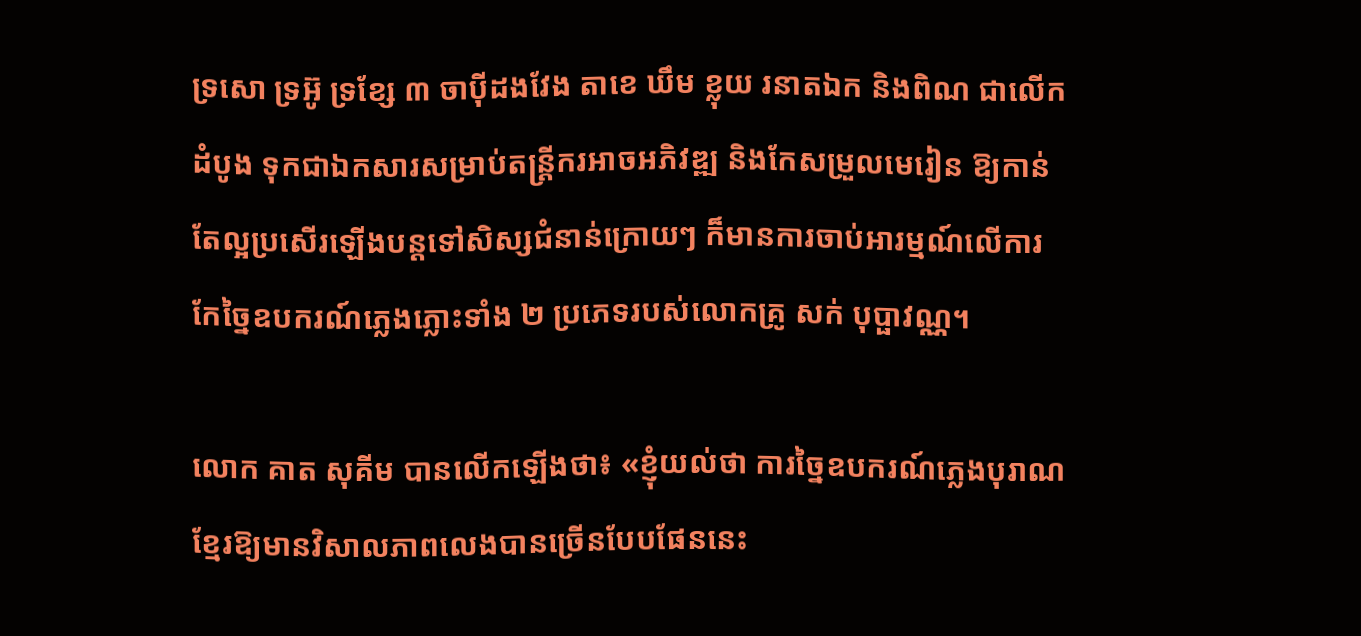ទ្រសោ ទ្រអ៊ូ ទ្រខ្សែ ៣ ចាប៉ីដងវែង តាខេ ឃឹម ខ្លុយ រនាតឯក និងពិណ ជាលើកដំបូង ទុកជាឯកសារសម្រាប់តន្ត្រីករអាចអភិវឌ្ឍ និងកែសម្រួលមេរៀន ឱ្យកាន់តែល្អប្រសើរឡើងបន្តទៅសិស្សជំនាន់ក្រោយៗ ក៏មានការចាប់អារម្មណ៍លើការកែច្នៃឧបករណ៍ភ្លេងភ្លោះទាំង ២ ប្រភេទរបស់លោកគ្រូ សក់ បុប្ផាវណ្ណ។

លោក គាត សុគីម បានលើកឡើងថា៖ «ខ្ញុំយល់ថា ការច្នៃឧបករណ៍ភ្លេងបុរាណខ្មែរឱ្យមានវិសាលភាពលេងបានច្រើនបែបផែននេះ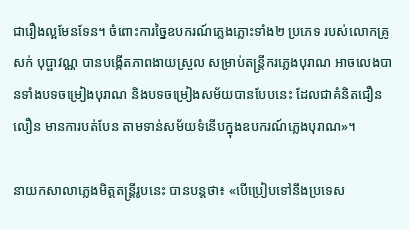ជារឿងល្អមែនទែន។ ចំពោះការច្នៃឧបករណ៍ភ្លេងភ្លោះទាំង២ ប្រភេទ របស់លោកគ្រូ សក់ បុប្ផាវណ្ណ បានបង្កើតភាពងាយស្រួល សម្រាប់តន្រ្តីករភ្លេងបុរាណ អាចលេងបានទាំងបទចម្រៀងបុរាណ និងបទចម្រៀងសម័យបានបែបនេះ ដែលជាគំនិតជឿនលឿន មានការបត់បែន តាមទាន់សម័យទំនើបក្នុងឧបករណ៍ភ្លេងបុរាណ»។

នាយកសាលាភ្លេងមិត្តតន្ត្រីរូបនេះ បានបន្តថា៖ «បើប្រៀបទៅនឹងប្រទេស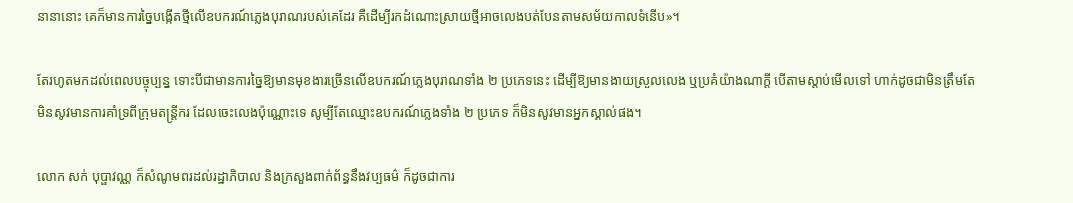នានានោះ គេក៏មានការច្នៃបង្កើតថ្មីលើឧបករណ៍ភ្លេងបុរាណរបស់គេដែរ គឺដើម្បីរកដំណោះស្រាយថ្មីអាចលេងបត់បែនតាមសម័យកាលទំនើប»។

តែរហូតមកដល់ពេលបច្ចុប្បន្ន ទោះបីជាមានការច្នៃឱ្យមានមុខងារច្រើនលើឧបករណ៍ភ្លេងបុរាណទាំង ២ ប្រភេទនេះ ដើម្បីឱ្យមានងាយស្រួលលេង ឬប្រគំយ៉ាងណាក្តី បើតាមស្តាប់មើលទៅ ហាក់ដូចជាមិនត្រឹមតែមិនសូវមានការគាំទ្រពីក្រុមតន្រ្តីករ ដែលចេះលេងប៉ុណ្ណោះទេ សូម្បីតែឈ្មោះឧបករណ៍ភ្លេងទាំង ២ ប្រភេទ ក៏មិនសូវមានអ្នកស្គាល់ផង។

លោក សក់ បុប្ផាវណ្ណ ក៏សំណូមពរដល់រដ្ឋាភិបាល និងក្រសួងពាក់ព័ន្ធនឹងវប្បធម៌ ក៏ដូចជាការ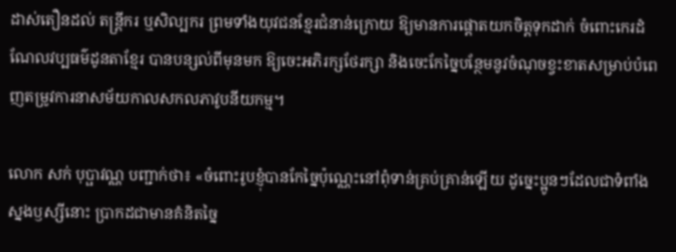ដាស់តឿនដល់ តន្ត្រីករ ឬសិល្បករ ព្រមទាំងយុវជនខ្មែរជំនាន់ក្រោយ ឱ្យមានការផ្តោតយកចិត្តទុកដាក់ ចំពោះកេរដំណែលវប្បធម៌ដូនតាខ្មែរ បានបន្សល់ពីមុនមក ឱ្យចេះអភិរក្សថែរក្សា និងចេះកែច្នៃបន្ថែមនូវចំណុចខ្វះខាតសម្រាប់បំពេញតម្រូវការនាសម័យកាលសកលភាវូបនីយកម្ម។

លោក សក់ បុប្ផាវណ្ណ បញ្ជាក់ថា៖ «ចំពោះរូបខ្ញុំបានកែច្នៃប៉ុណ្ណេះនៅពុំទាន់គ្រប់គ្រាន់ឡើយ ដូច្នេះប្អូនៗដែលជាទំពាំងស្នងឫស្សីនោះ ប្រាកដជាមានគំនិតច្នៃ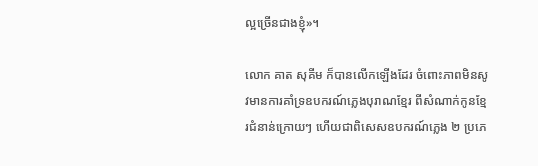ល្អច្រើនជាងខ្ញុំ»។

លោក គាត សុគីម ក៏បានលើកឡើងដែរ ចំពោះភាពមិនសូវមានការគាំទ្រឧបករណ៍ភ្លេងបុរាណខ្មែរ ពីសំណាក់កូនខ្មែរជំនាន់ក្រោយៗ ហើយជាពិសេសឧបករណ៍ភ្លេង ២ ប្រភេ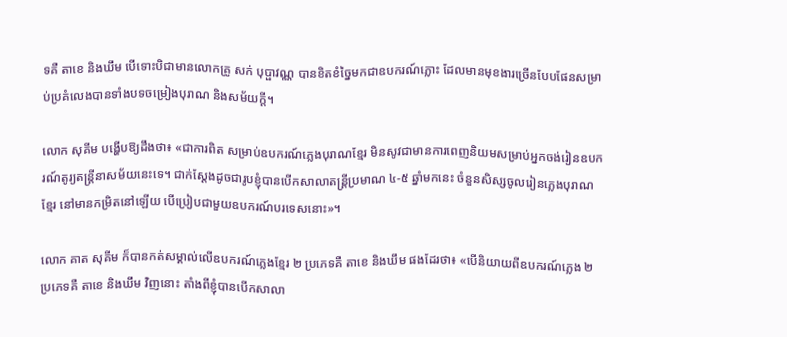ទគឺ តាខេ និងឃឹម បើទោះបិជាមានលោកគ្រូ សក់ បុប្ផាវណ្ណ បានខិតខំច្នៃមកជាឧបករណ៍ភ្លោះ ដែលមានមុខងារច្រើនបែបផែនសម្រាប់ប្រគំលេងបានទាំងបទចម្រៀងបុរាណ និងសម័យក្តី។

លោក សុគីម បង្ហើបឱ្យដឹងថា៖ «ជាការពិត សម្រាប់ឧបករណ៍ភ្លេងបុរាណខ្មែរ មិនសូវជាមានការពេញនិយមសម្រាប់អ្នកចង់រៀនឧបករណ៍តូរ្យតន្រ្តីនាសម័យនេះទេ។ ជាក់ស្តែងដូចជារូបខ្ញុំបានបើកសាលាតន្រ្តីប្រមាណ ៤-៥ ឆ្នាំមកនេះ ចំនួនសិស្សចូលរៀនភ្លេងបុរាណខ្មែរ នៅមានកម្រិតនៅឡើយ បើប្រៀបជាមួយឧបករណ៍បរទេសនោះ»។

លោក គាត សុគីម ក៏បានកត់សម្គាល់លើឧបករណ៍ភ្លេងខ្មែរ ២ ប្រភេទគឺ តាខេ និងឃឹម ផងដែរថា៖ «បើនិយាយពីឧបករណ៍ភ្លេង ២ ប្រភេទគឺ តាខេ និងឃឹម វិញនោះ តាំងពីខ្ញុំបានបើកសាលា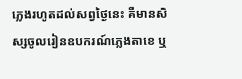ភ្លេងរហូតដល់សព្វថ្ងៃនេះ គឺមានសិស្សចូលរៀនឧបករណ៍ភ្លេងតាខេ ឬ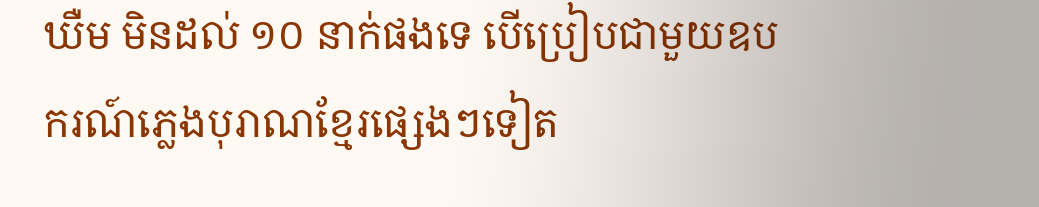ឃឺម មិនដល់ ១០ នាក់ផងទេ បើប្រៀបជាមួយឧបករណ៍ភ្លេងបុរាណខ្មែរផ្សេងៗទៀត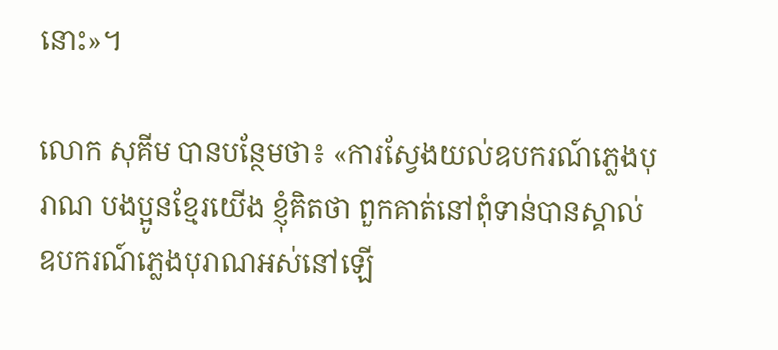នោះ»។

លោក សុគីម បានបន្ថែមថា៖ «ការស្វែងយល់ឧបករណ៍ភ្លេងបុរាណ បងប្អូនខ្មែរយើង ខ្ញុំគិតថា ពួកគាត់នៅពុំទាន់បានស្គាល់ឧបករណ៍ភ្លេងបុរាណអស់នៅឡើ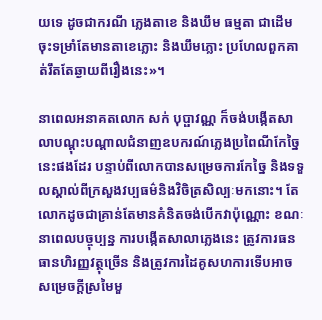យទេ ដូចជាករណី ភ្លេងតាខេ និងឃឹម ធម្មតា ជាដើម ចុះទម្រាំតែមានតាខេភ្លោះ និងឃឹមភ្លោះ ប្រហែលពួកគាត់រឹតតែឆ្ងាយពីរឿងនេះ»។

នាពេលអនាគតលោក សក់ បុប្ផាវណ្ណ ក៏ចង់បង្កើតសាលាបណ្តុះបណ្តាលជំនាញឧបករណ៍ភ្លេងប្រពៃណីកែច្នៃនេះផងដែរ បន្ទាប់ពីលោកបានសម្រេចការកែច្នៃ និងទទួលស្គាល់ពីក្រសួងវប្បធម៌និងវិចិត្រសិល្បៈមកនោះ។ តែលោកដូចជាគ្រាន់តែមានគំនិតចង់បើកវាប៉ុណ្ណោះ ខណៈនាពេលបច្ចុប្បន្ន ការបង្កើតសាលាភ្លេងនេះ ត្រូវការធនធានហិរញ្ញវត្ថុច្រើន និងត្រូវការដៃគូសហការទើបអាចសម្រេចក្តីស្រមៃមួ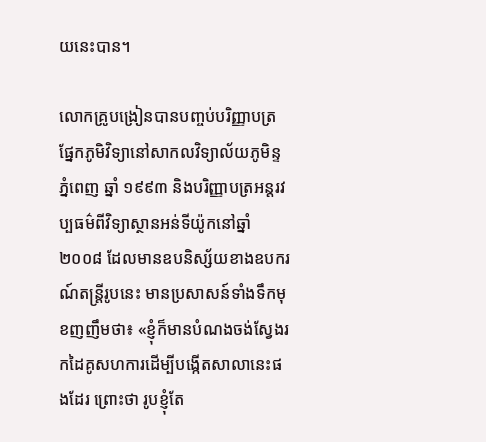យនេះបាន។

លោកគ្រូបង្រៀនបានបញ្ចប់បរិញ្ញាបត្រផ្នែកភូមិវិទ្យានៅសាកលវិទ្យាល័យភូមិន្ទភ្នំពេញ ឆ្នាំ ១៩៩៣ និងបរិញ្ញាបត្រអន្តរវប្បធម៌ពីវិទ្យាស្ថានអន់ទីយ៉ូកនៅឆ្នាំ ២០០៨ ដែលមានឧបនិស្ស័យខាងឧបករណ៍តន្ត្រីរូបនេះ មានប្រសាសន៍ទាំងទឹកមុខញញឹមថា៖ «ខ្ញុំក៏មានបំណងចង់ស្វែងរកដៃគូសហការដើម្បីបង្កើតសាលានេះផងដែរ ព្រោះថា រូបខ្ញុំតែ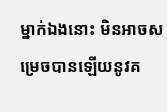ម្នាក់ឯងនោះ មិនអាចសម្រេចបានឡើយនូវគ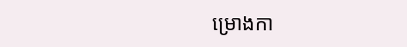ម្រោងកា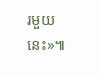រមួយនេះ»៕